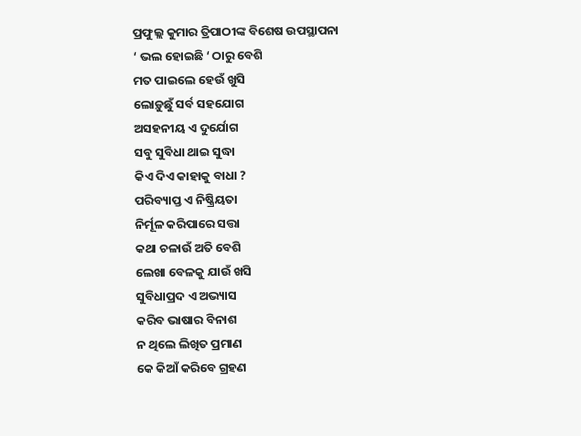ପ୍ରଫୁଲ୍ଲ କୁମାର ତ୍ରିପାଠୀଙ୍କ ବିଶେଷ ଉପସ୍ଥାପନା
‘ ଭଲ ହୋଇଛି ‘ ଠାରୁ ବେଶି
ମତ ପାଇଲେ ହେଉଁ ଖୁସି
ଲୋଡ଼ୁଛୁଁ ସର୍ବ ସହଯୋଗ
ଅସହନୀୟ ଏ ଦୁର୍ଯୋଗ
ସବୁ ସୁବିଧା ଥାଇ ସୁଦ୍ଧା
କିଏ ଦିଏ କାହାକୁ ବାଧା ?
ପରିବ୍ୟାପ୍ତ ଏ ନିଷ୍କ୍ରିୟତା
ନିର୍ମୂଳ କରିପାରେ ସତ୍ତା
କଥା ଚଳାଉଁ ଅତି ବେଶି
ଲେଖା ବେଳକୁ ଯାଉଁ ଖସି
ସୁବିଧାପ୍ରଦ ଏ ଅଭ୍ୟାସ
କରିବ ଭାଷାର ବିନାଶ
ନ ଥିଲେ ଲିଖିତ ପ୍ରମାଣ
କେ କିଆଁ କରିବେ ଗ୍ରହଣ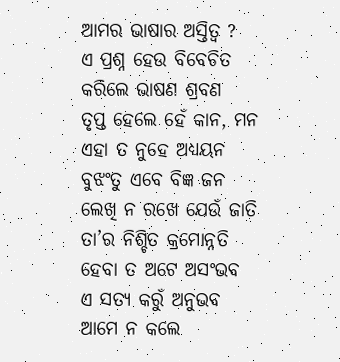ଆମର ଭାଷାର ଅସ୍ତିତ୍ୱ ?
ଏ ପ୍ରଶ୍ନ ହେଉ ବିବେଚିତ
କରିଲେ ଭାଷଣ ଶ୍ରବଣ
ତୃପ୍ତ ହେଲେ ହେଁ କାନ, ମନ
ଏହା ତ ନୁହେ ଅଧ୍ୟୟନ
ବୁଝଂତୁ ଏବେ ବିଜ୍ଞ ଜନ
ଲେଖି ନ ରଖେ ଯେଉଁ ଜାତି
ତା’ର ନିଶ୍ଚିତ କ୍ରମୋନ୍ନତି
ହେବା ତ ଅଟେ ଅସଂଭବ
ଏ ସତ୍ୟ କରୁଁ ଅନୁଭବ
ଆମେ ନ କଲେ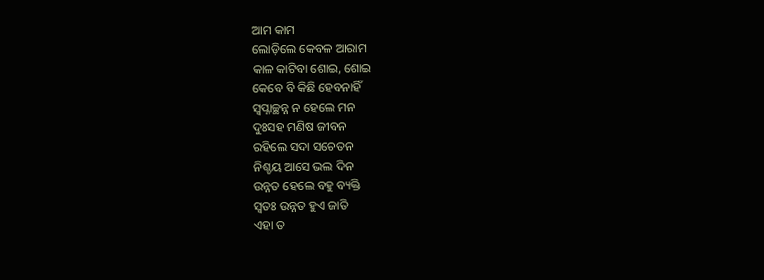ଆମ କାମ
ଲୋଡ଼ିଲେ କେବଳ ଆରାମ
କାଳ କାଟିବା ଶୋଇ, ଶୋଇ
କେବେ ବି କିଛି ହେବନାହିଁ
ସ୍ବପ୍ନାଚ୍ଛନ୍ନ ନ ହେଲେ ମନ
ଦୁଃସହ ମଣିଷ ଜୀବନ
ରହିଲେ ସଦା ସଚେତନ
ନିଶ୍ଚୟ ଆସେ ଭଲ ଦିନ
ଉନ୍ନତ ହେଲେ ବହୁ ବ୍ୟକ୍ତି
ସ୍ବତଃ ଉନ୍ନତ ହୁଏ ଜାତି
ଏହା ତ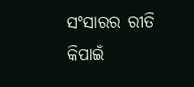ସଂସାରର ରୀତି
କିପାଇଁ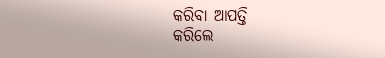କରିବା ଆପତ୍ତି
କରିଲେ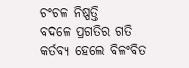ଚଂଚଳ ନିଷ୍ପତ୍ତି
ବଦଳେ ପ୍ରଗତିର ଗତି
କର୍ତବ୍ୟ ହେଲେ ବିଳଂବିତ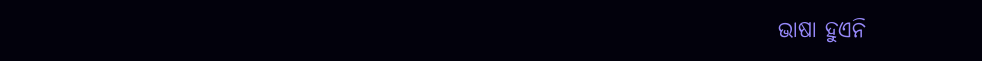ଭାଷା ହୁଏନି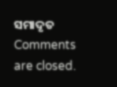ସମାଦୃତ
Comments are closed.